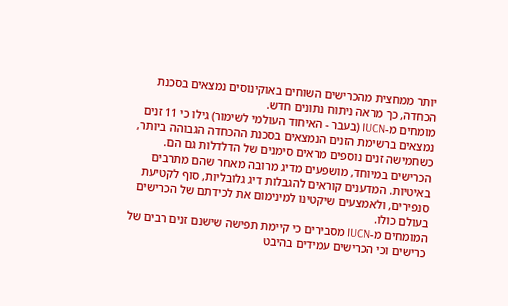יותר ממחצית מהכרישים השוחים באוקינוסים נמצאים בסכנת הכחדה, כך מראה ניתוח נתונים חדש.
מומחים מ-IUCN (בעבר - האיחוד העולמי לשימור) גילו כי 11 זנים נמצאים ברשימת הזנים הנמצאים בסכנת ההכחדה הגבוהה ביותר, כשחמישה זנים נוספים מראים סימנים של הדלדלות גם הם.
הכרישים במיוחד, מושפעים מדיג מרובה מאחר שהם מתרבים באיטיות. המדענים קוראים להגבלות דיג גלובליות, סוף לקטיעת סנפירים, ולאמצעים שיקטינו למינימום את לכידתם של הכרישים בעולם כולו.
המומחים מ-IUCN מסבירים כי קיימת תפישה שישנם זנים רבים של כרישים וכי הכרישים עמידים בהיבט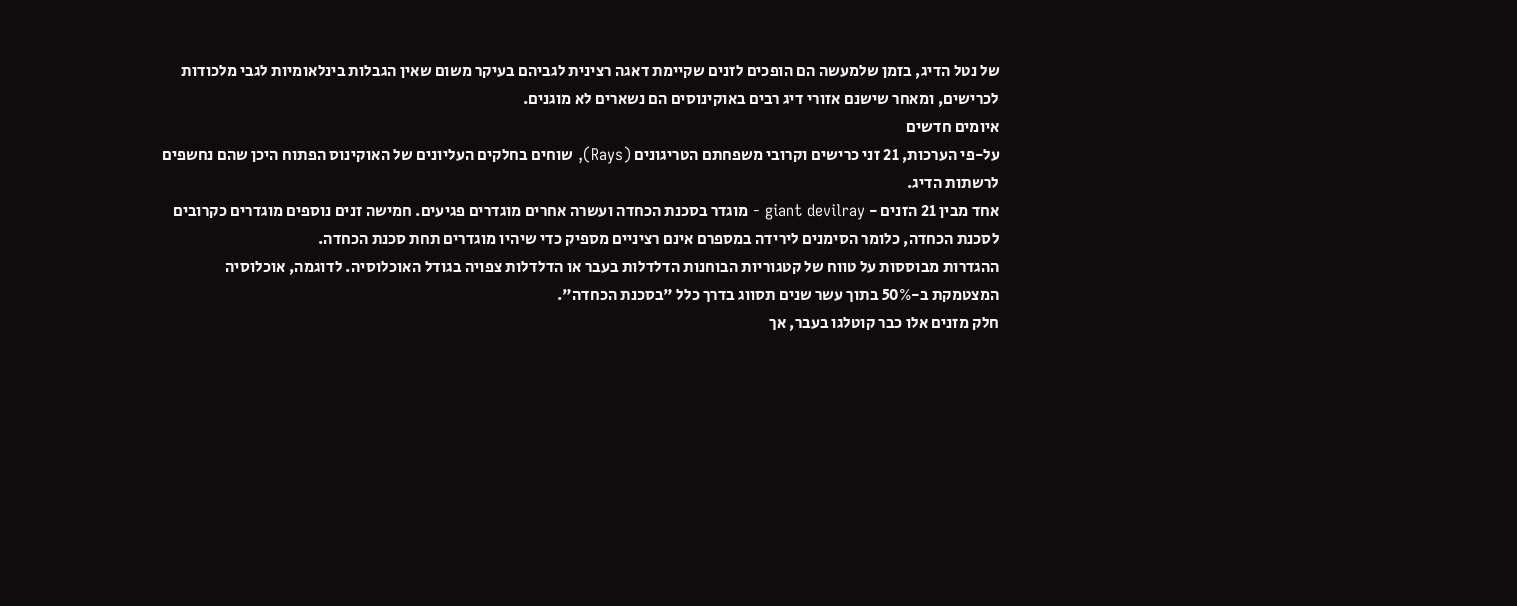של נטל הדיג, בזמן שלמעשה הם הופכים לזנים שקיימת דאגה רצינית לגביהם בעיקר משום שאין הגבלות בינלאומיות לגבי מלכודות לכרישים, ומאחר שישנם אזורי דיג רבים באוקינוסים הם נשארים לא מוגנים.
איומים חדשים
על-פי הערכות, 21 זני כרישים וקרובי משפחתם הטריגונים (Rays), שוחים בחלקים העליונים של האוקינוס הפתוח היכן שהם נחשפים לרשתות הדיג.
אחד מבין 21 הזנים - giant devilray - מוגדר בסכנת הכחדה ועשרה אחרים מוגדרים פגיעים. חמישה זנים נוספים מוגדרים כקרובים לסכנת הכחדה, כלומר הסימנים לירידה במספרם אינם רציניים מספיק כדי שיהיו מוגדרים תחת סכנת הכחדה.
ההגדרות מבוססות על טווח של קטגוריות הבוחנות הדלדלות בעבר או הדלדלות צפויה בגודל האוכלוסיה. לדוגמה, אוכלוסיה המצטמקת ב-50% בתוך עשר שנים תסווג בדרך כלל "בסכנת הכחדה".
חלק מזנים אלו כבר קוטלגו בעבר, אך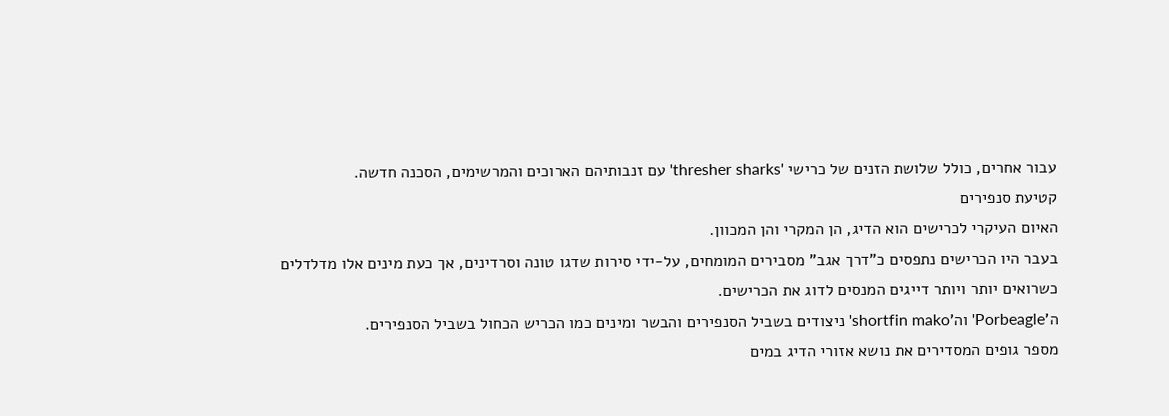עבור אחרים, כולל שלושת הזנים של כרישי 'thresher sharks' עם זנבותיהם הארוכים והמרשימים, הסכנה חדשה.
קטיעת סנפירים
האיום העיקרי לכרישים הוא הדיג, הן המקרי והן המכוון.
בעבר היו הכרישים נתפסים כ"דרך אגב" מסבירים המומחים, על-ידי סירות שדגו טונה וסרדינים, אך כעת מינים אלו מדלדלים כשרואים יותר ויותר דייגים המנסים לדוג את הכרישים.
ה'Porbeagle' וה'shortfin mako' ניצודים בשביל הסנפירים והבשר ומינים כמו הכריש הכחול בשביל הסנפירים.
מספר גופים המסדירים את נושא אזורי הדיג במים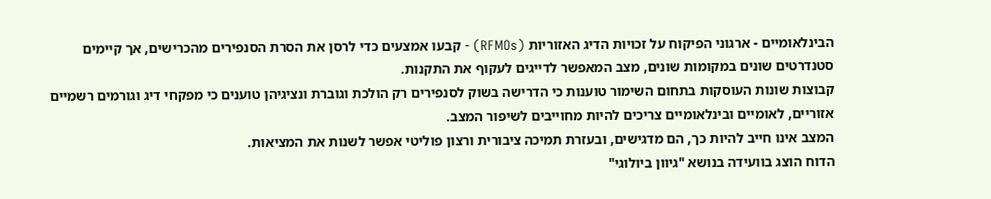הבינלאומיים - ארגוני הפיקוח על זכויות הדיג האזוריות (RFMOs) - קבעו אמצעים כדי לרסן את הסרת הסנפירים מהכרישים, אך קיימים סטנדרטים שונים במקומות שונים, מצב המאפשר לדייגים לעקוף את התקנות.
קבוצות שונות העוסקות בתחום השימור טוענות כי הדרישה בשוק לסנפירים רק הולכת וגוברת ונציגיהן טוענים כי מפקחי דיג וגורמים רשמיים אזוריים, לאומיים ובינלאומיים צריכים להיות מחוייבים לשיפור המצב.
המצב אינו חייב להיות כך, הם מדגישים, ובעזרת תמיכה ציבורית ורצון פוליטי אפשר לשנות את המציאות.
הדוח הוצג בוועידה בנושא "גיוון ביולוגי"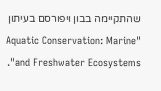שהתקיימה בבון ויפורסם בעיתון "Aquatic Conservation: Marine and Freshwater Ecosystems".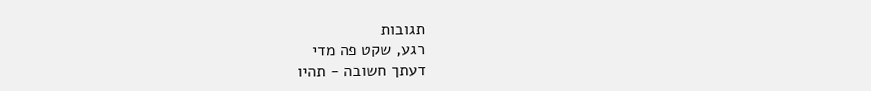תגובות
רגע, שקט פה מדי
דעתך חשובה - תהיו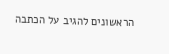הראשונים להגיב על הכתבה